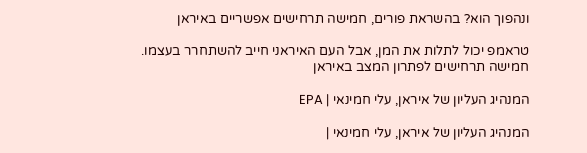ונהפוך הוא? בהשראת פורים, חמישה תרחישים אפשריים באיראן

טראמפ יכול לתלות את המן, אבל העם האיראני חייב להשתחרר בעצמו. חמישה תרחישים לפתרון המצב באיראן

המנהיג העליון של איראן, עלי חמינאי | EPA

המנהיג העליון של איראן, עלי חמינאי |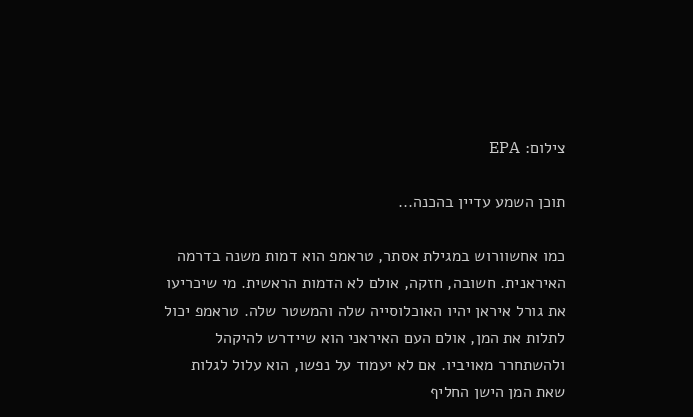צילום: EPA

תוכן השמע עדיין בהכנה...

כמו אחשוורוש במגילת אסתר, טראמפ הוא דמות משנה בדרמה האיראנית. חשובה, חזקה, אולם לא הדמות הראשית. מי שיכריעו את גורל איראן יהיו האוכלוסייה שלה והמשטר שלה. טראמפ יכול לתלות את המן, אולם העם האיראני הוא שיידרש להיקהל ולהשתחרר מאויביו. אם לא יעמוד על נפשו, הוא עלול לגלות שאת המן הישן החליף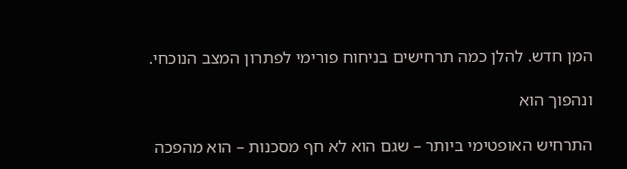המן חדש. להלן כמה תרחישים בניחוח פורימי לפתרון המצב הנוכחי.

ונהפוך הוא

התרחיש האופטימי ביותר – שגם הוא לא חף מסכנות – הוא מהפכה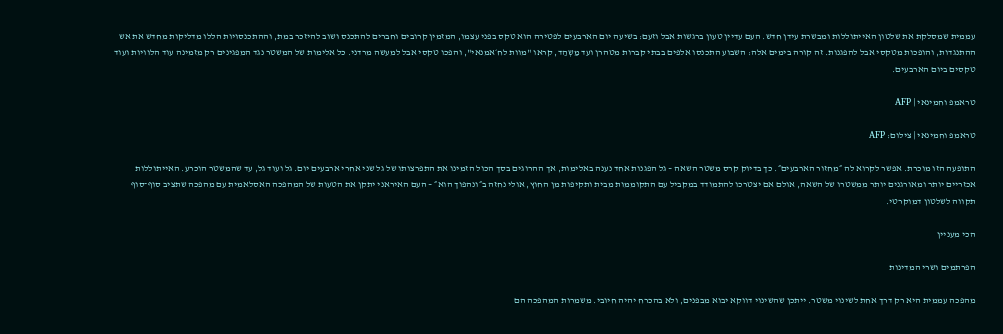עממית שמסלקת את שלטון האייתוללות ומבשרת עידן חדש. העם עדיין טעון ברגשות אבל וזעם: בשיעה יום הארבעים לפטירה הוא טקס בפני עצמו, המזמין קרובים וחברים להתכנס ושוב להיזכר במת, וההתכנסויות הללו מדליקות מחדש את אש ההתנגדות, והופכות מטקסי אבל להפגנות. זה קורה בימים אלה: השבוע התכנסו אלפים בבתי קברות מטהרן ועד מַשְהַד, קראו "מוות לח׳אמנאי", והפכו טקסי אבל למעשה מרדני. כל אלימות של המשטר נגד המפגינים רק מזמינה עוד הלוויות ועוד טקסים ביום הארבעים.

טראמפ וחמינאי | AFP

טראמפ וחמינאי | צילום: AFP

התופעה הזו מוכרת. אפשר לקרוא לה ״מחזור הארבעים״. כך בדיוק קרס משטר השאה – גל הפגנות אחד נענה באלימות, אך ההרוגים בסך הכול הזמינו את התפרצותו של גל שני אחרי ארבעים יום. גל ועוד גל, עד שהמשטר הוכרע. האייתוללות אכזריים יותר ומאורגנים יותר ממשטרו של השאה, אולם אם יצטרכו להתמודד במקביל עם התקוממות מבית ותקיפות מן החוץ, אולי נחזה ב״ונהפוך הוא״ – העם האיראני יתקן את הטעות של המהפכה האסלאמית עם מהפכה שתציב סוף־סוף תקווה לשלטון דמוקרטי.

הכי מעניין

הפרתמים ושרי המדינות

מהפכה עממית היא רק דרך אחת לשינוי משטר. ייתכן שהשינוי דווקא יבוא מבפנים, ולא בהכרח יהיה חיובי. משמרות המהפכה הם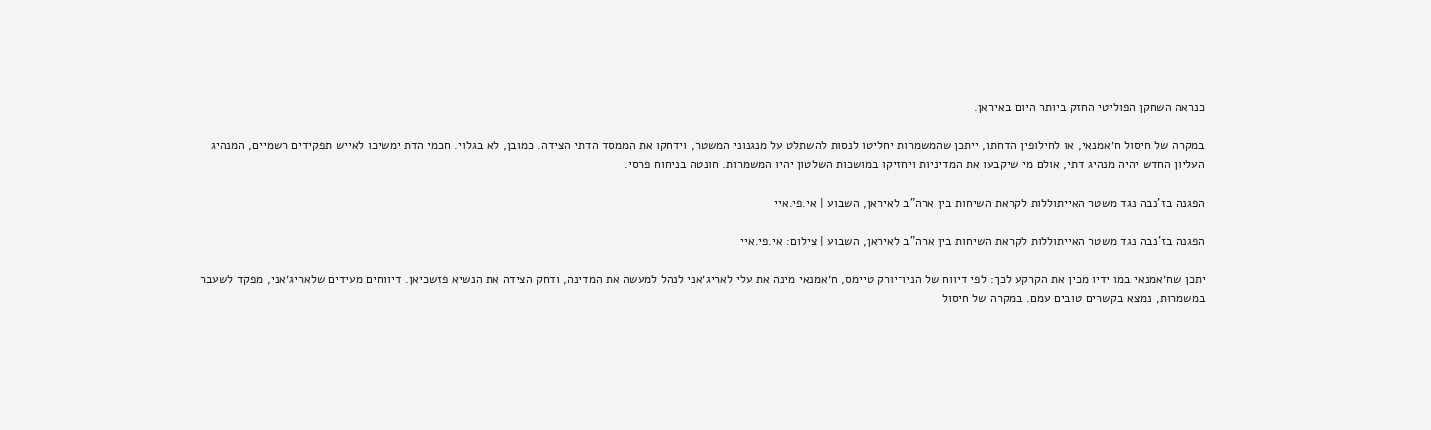כנראה השחקן הפוליטי החזק ביותר היום באיראן.

במקרה של חיסול ח׳אמנאי, או לחילופין הדחתו, ייתכן שהמשמרות יחליטו לנסות להשתלט על מנגנוני המשטר, וידחקו את הממסד הדתי הצידה. כמובן, לא בגלוי. חכמי הדת ימשיכו לאייש תפקידים רשמיים, המנהיג העליון החדש יהיה מנהיג דתי, אולם מי שיקבעו את המדיניות ויחזיקו במושכות השלטון יהיו המשמרות. חונטה בניחוח פרסי.

הפגנה בז'נבה נגד משטר האייתוללות לקראת השיחות בין ארה"ב לאיראן, השבוע | אי.פי.איי

הפגנה בז'נבה נגד משטר האייתוללות לקראת השיחות בין ארה"ב לאיראן, השבוע | צילום: אי.פי.איי

יתכן שח׳אמנאי במו ידיו מכין את הקרקע לכך: לפי דיווח של הניו־יורק טיימס, ח׳אמנאי מינה את עלי לאריג׳אני לנהל למעשה את המדינה, ודחק הצידה את הנשיא פזשכיאן. דיווחים מעידים שלאריג׳אני, מפקד לשעבר במשמרות, נמצא בקשרים טובים עמם. במקרה של חיסול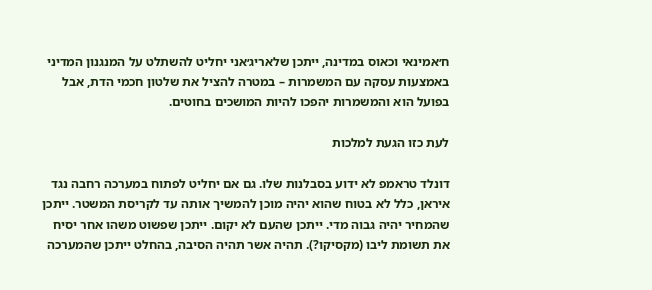ח׳אמינאי וכאוס במדינה, ייתכן שלאריג׳אני יחליט להשתלט על המנגנון המדיני באמצעות עסקה עם המשמרות – במטרה להציל את שלטון חכמי הדת, אבל בפועל הוא והמשמרות יהפכו להיות המושכים בחוטים.

לעת כזו הגעת למלכות

דונלד טראמפ לא ידוע בסבלנות שלו. גם אם יחליט לפתוח במערכה רחבה נגד איראן, כלל לא בטוח שהוא יהיה מוכן להמשיך אותה עד לקריסת המשטר. ייתכן שהמחיר יהיה גבוה מדי. ייתכן שהעם לא יקום. ייתכן שפשוט משהו אחר יסיח את תשומת ליבו (מקסיקו?). תהיה אשר תהיה הסיבה, בהחלט ייתכן שהמערכה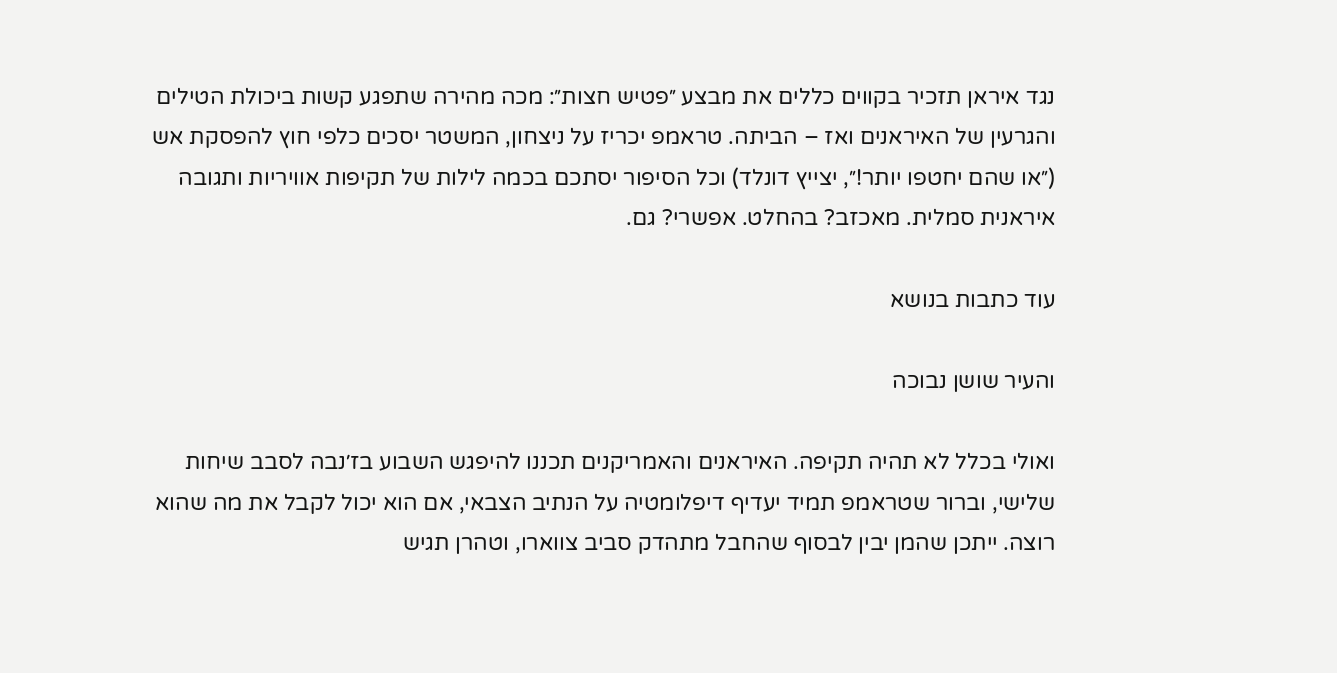נגד איראן תזכיר בקווים כללים את מבצע ״פטיש חצות״: מכה מהירה שתפגע קשות ביכולת הטילים והגרעין של האיראנים ואז – הביתה. טראמפ יכריז על ניצחון, המשטר יסכים כלפי חוץ להפסקת אש (״או שהם יחטפו יותר!״, יצייץ דונלד) וכל הסיפור יסתכם בכמה לילות של תקיפות אוויריות ותגובה איראנית סמלית. מאכזב? בהחלט. אפשרי? גם.

עוד כתבות בנושא

והעיר שושן נבוכה

ואולי בכלל לא תהיה תקיפה. האיראנים והאמריקנים תכננו להיפגש השבוע בז׳נבה לסבב שיחות שלישי, וברור שטראמפ תמיד יעדיף דיפלומטיה על הנתיב הצבאי, אם הוא יכול לקבל את מה שהוא רוצה. ייתכן שהמן יבין לבסוף שהחבל מתהדק סביב צווארו, וטהרן תגיש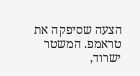הצעה שסיפקה את טראמפ. המשטר ישרוד,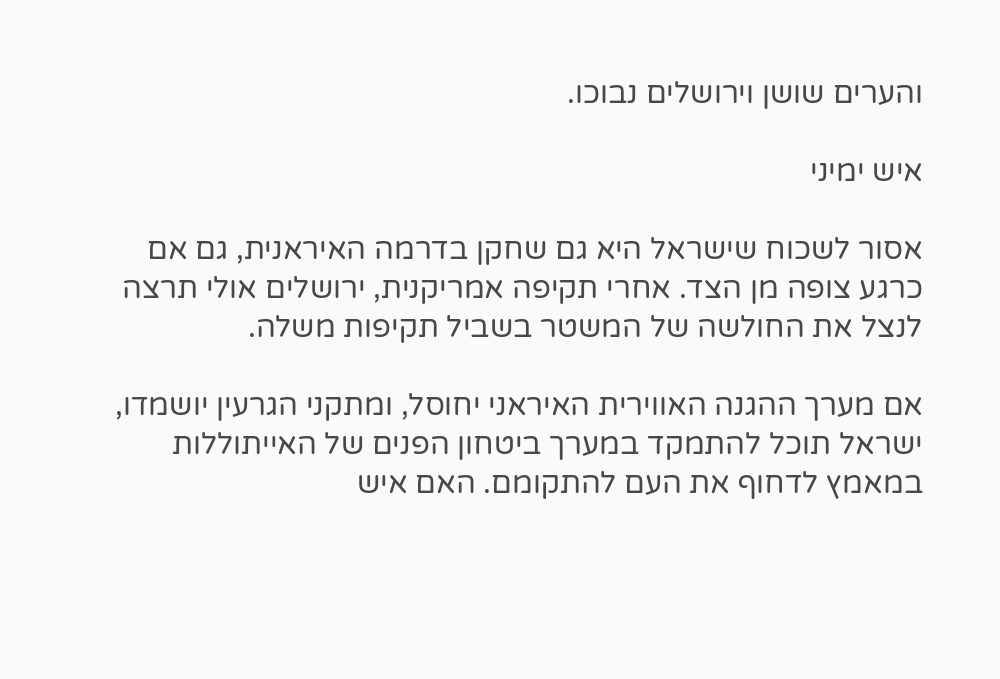והערים שושן וירושלים נבוכו.

איש ימיני

אסור לשכוח שישראל היא גם שחקן בדרמה האיראנית, גם אם כרגע צופה מן הצד. אחרי תקיפה אמריקנית, ירושלים אולי תרצה לנצל את החולשה של המשטר בשביל תקיפות משלה.

אם מערך ההגנה האווירית האיראני יחוסל, ומתקני הגרעין יושמדו, ישראל תוכל להתמקד במערך ביטחון הפנים של האייתוללות במאמץ לדחוף את העם להתקומם. האם איש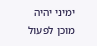ימיני יהיה מוכן לפעול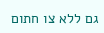גם ללא צו חתום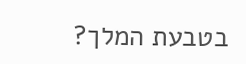בטבעת המלך?